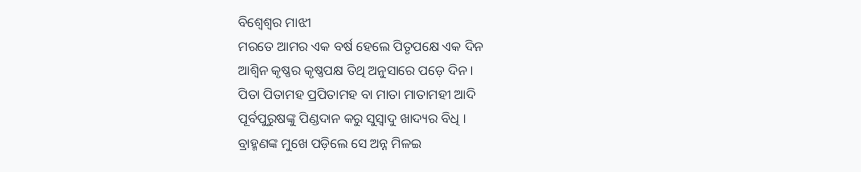ବିଶ୍ଵେଶ୍ଵର ମାଝୀ
ମରତେ ଆମର ଏକ ବର୍ଷ ହେଲେ ପିତୃପକ୍ଷେ ଏକ ଦିନ
ଆଶ୍ୱିନ କୃଷ୍ଣର କୃଷ୍ଣପକ୍ଷ ତିଥି ଅନୁସାରେ ପଡ଼େ ଦିନ ।
ପିତା ପିତାମହ ପ୍ରପିତାମହ ବା ମାତା ମାତାମହୀ ଆଦି
ପୂର୍ବପୁରୁଷଙ୍କୁ ପିଣ୍ଡଦାନ କରୁ ସୁସ୍ଵାଦୁ ଖାଦ୍ୟର ବିଧି ।
ବ୍ରାହ୍ମଣଙ୍କ ମୁଖେ ପଡ଼ିଲେ ସେ ଅନ୍ନ ମିଳଇ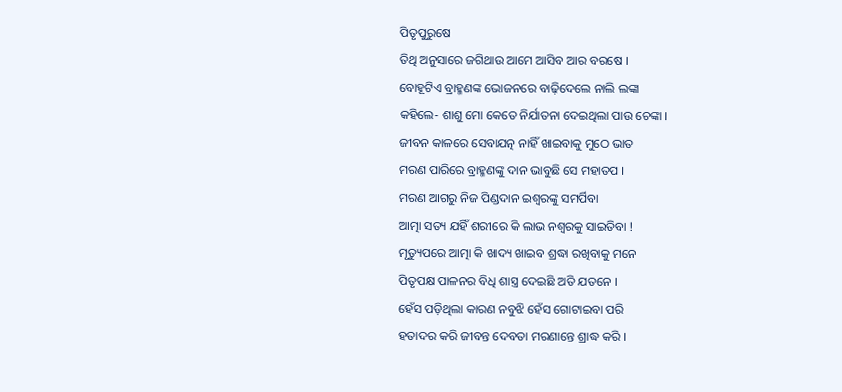ପିତୃପୁରୁଷେ
ତିଥି ଅନୁସାରେ ଜଗିଥାଉ ଆମେ ଆସିବ ଆର ବରଷେ ।
ବୋହୂଟିଏ ବ୍ରାହ୍ମଣଙ୍କ ଭୋଜନରେ ବାଢ଼ିଦେଲେ ନାଲି ଲଙ୍କା
କହିଲେ- ଶାଶୁ ମୋ କେତେ ନିର୍ଯାତନା ଦେଇଥିଲା ପାଉ ଚେଙ୍କା ।
ଜୀବନ କାଳରେ ସେବାଯତ୍ନ ନାହିଁ ଖାଇବାକୁ ମୁଠେ ଭାତ
ମରଣ ପାରିରେ ବ୍ରାହ୍ମଣଙ୍କୁ ଦାନ ଭାବୁଛି ସେ ମହାତପ ।
ମରଣ ଆଗରୁ ନିଜ ପିଣ୍ଡଦାନ ଇଶ୍ଵରଙ୍କୁ ସମର୍ପିବା
ଆତ୍ମା ସତ୍ୟ ଯହିଁ ଶରୀରେ କି ଲାଭ ନଶ୍ଵରକୁ ସାଇତିବା !
ମୃତ୍ୟୁପରେ ଆତ୍ମା କି ଖାଦ୍ୟ ଖାଇବ ଶ୍ରଦ୍ଧା ରଖିବାକୁ ମନେ
ପିତୃପକ୍ଷ ପାଳନର ବିଧି ଶାସ୍ତ୍ର ଦେଇଛି ଅତି ଯତନେ ।
ହେଁସ ପଡ଼ିଥିଲା କାରଣ ନବୁଝି ହେଁସ ଗୋଟାଇବା ପରି
ହତାଦର କରି ଜୀବନ୍ତ ଦେବତା ମରଣାନ୍ତେ ଶ୍ରାଦ୍ଧ କରି ।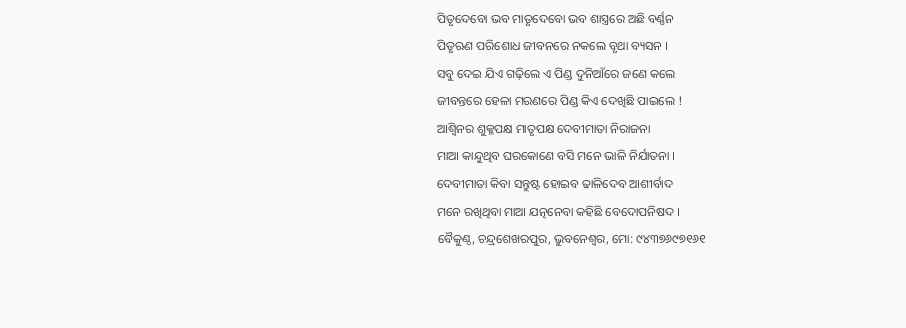ପିତୃଦେବୋ ଭବ ମାତୃଦେବୋ ଭବ ଶାସ୍ତ୍ରରେ ଅଛି ବର୍ଣ୍ଣନ
ପିତୃଋଣ ପରିଶୋଧ ଜୀବନରେ ନକଲେ ବୃଥା ବ୍ୟସନ ।
ସବୁ ଦେଇ ଯିଏ ଗଢ଼ିଲେ ଏ ପିଣ୍ଡ ଦୁନିଆଁରେ ଜଣେ କଲେ
ଜୀବନ୍ତରେ ହେଳା ମରଣରେ ପିଣ୍ଡ କିଏ ଦେଖିଛି ପାଇଲେ !
ଆଶ୍ୱିନର ଶୁକ୍ଳପକ୍ଷ ମାତୃପକ୍ଷ ଦେବୀମାତା ନିରାଜନା
ମାଆ କାନ୍ଦୁଥିବ ଘରକୋଣେ ବସି ମନେ ଭାଳି ନିର୍ଯାତନା ।
ଦେବୀମାତା କିବା ସନ୍ତୁଷ୍ଟ ହୋଇବ ଢାଳିଦେବ ଆଶୀର୍ବାଦ
ମନେ ରଖିଥିବା ମାଆ ଯତ୍ନନେବା କହିଛି ବେଦୋପନିଷଦ ।
ବୈକୁଣ୍ଠ, ଚନ୍ଦ୍ରଶେଖରପୁର, ଭୁବନେଶ୍ୱର, ମୋ: ୯୪୩୭୬୯୭୧୬୧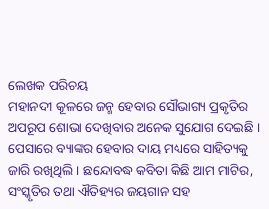ଲେଖକ ପରିଚୟ
ମହାନଦୀ କୂଳରେ ଜନ୍ମ ହେବାର ସୌଭାଗ୍ୟ ପ୍ରକୃତିର ଅପରୂପ ଶୋଭା ଦେଖିବାର ଅନେକ ସୁଯୋଗ ଦେଇଛି । ପେସାରେ ବ୍ୟାଙ୍କର ହେବାର ଦାୟ ମଧ୍ୟରେ ସାହିତ୍ୟକୁ ଜାରି ରଖିଥିଲି । ଛନ୍ଦୋବଦ୍ଧ କବିତା କିଛି ଆମ ମାଟିର, ସଂସ୍କୃତିର ତଥା ଐତିହ୍ୟର ଜୟଗାନ ସହ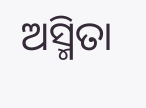ଅସ୍ମିତା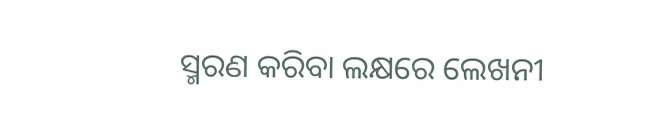ସ୍ମରଣ କରିବା ଲକ୍ଷରେ ଲେଖନୀ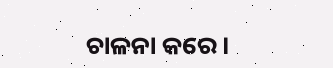ଚାଳନା କରେ ।